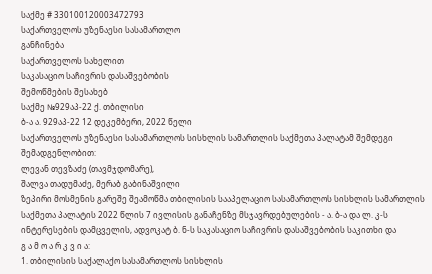საქმე # 330100120003472793
საქართველოს უზენაესი სასამართლო
განჩინება
საქართველოს სახელით
საკასაციო საჩივრის დასაშვებობის
შემოწმების შესახებ
საქმე №929აპ-22 ქ. თბილისი
ბ-ა ა. 929აპ-22 12 დეკემბერი, 2022 წელი
საქართველოს უზენაესი სასამართლოს სისხლის სამართლის საქმეთა პალატამ შემდეგი შემადგენლობით:
ლევან თევზაძე (თავმჯდომარე),
შალვა თადუმაძე, მერაბ გაბინაშვილი
ზეპირი მოსმენის გარეშე შეამოწმა თბილისის სააპელაციო სასამართლოს სისხლის სამართლის საქმეთა პალატის 2022 წლის 7 ივლისის განაჩენზე მსჯავრდებულების - ა. ბ-ა და ლ. კ-ს ინტერესების დამცველის, ადვოკატ ბ. ნ-ს საკასაციო საჩივრის დასაშვებობის საკითხი და
გ ა მ ო ა რ კ ვ ი ა:
1. თბილისის საქალაქო სასამართლოს სისხლის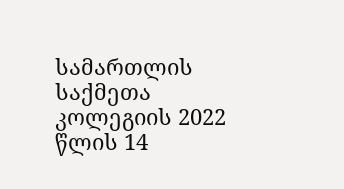სამართლის საქმეთა კოლეგიის 2022 წლის 14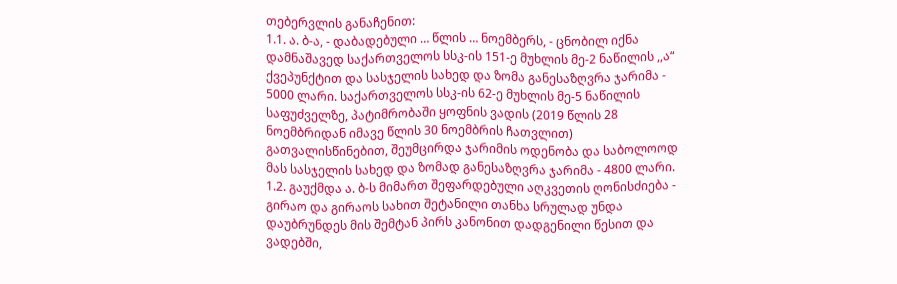თებერვლის განაჩენით:
1.1. ა. ბ-ა, - დაბადებული … წლის … ნოემბერს, - ცნობილ იქნა დამნაშავედ საქართველოს სსკ-ის 151-ე მუხლის მე-2 ნაწილის ,,ა“ ქვეპუნქტით და სასჯელის სახედ და ზომა განესაზღვრა ჯარიმა - 5000 ლარი. საქართველოს სსკ-ის 62-ე მუხლის მე-5 ნაწილის საფუძველზე, პატიმრობაში ყოფნის ვადის (2019 წლის 28 ნოემბრიდან იმავე წლის 30 ნოემბრის ჩათვლით) გათვალისწინებით, შეუმცირდა ჯარიმის ოდენობა და საბოლოოდ მას სასჯელის სახედ და ზომად განესაზღვრა ჯარიმა - 4800 ლარი.
1.2. გაუქმდა ა. ბ-ს მიმართ შეფარდებული აღკვეთის ღონისძიება - გირაო და გირაოს სახით შეტანილი თანხა სრულად უნდა დაუბრუნდეს მის შემტან პირს კანონით დადგენილი წესით და ვადებში,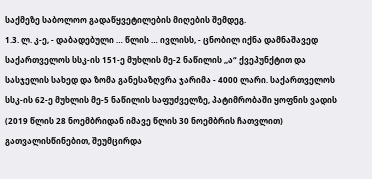საქმეზე საბოლოო გადაწყვეტილების მიღების შემდეგ.
1.3. ლ. კ-ე, - დაბადებული … წლის … ივლისს, - ცნობილ იქნა დამნაშავედ საქართველოს სსკ-ის 151-ე მუხლის მე-2 ნაწილის ,,ა“ ქვეპუნქტით და სასჯელის სახედ და ზომა განესაზღვრა ჯარიმა - 4000 ლარი. საქართველოს სსკ-ის 62-ე მუხლის მე-5 ნაწილის საფუძველზე, პატიმრობაში ყოფნის ვადის (2019 წლის 28 ნოემბრიდან იმავე წლის 30 ნოემბრის ჩათვლით) გათვალისწინებით, შეუმცირდა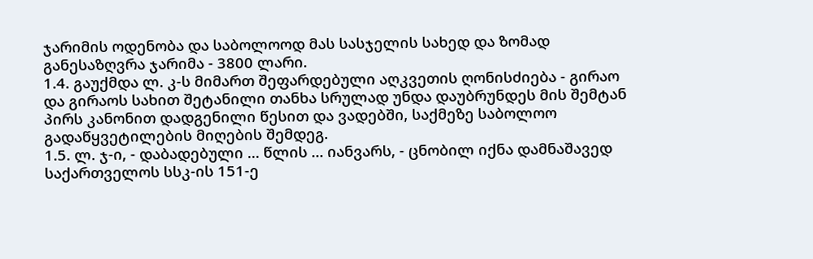ჯარიმის ოდენობა და საბოლოოდ მას სასჯელის სახედ და ზომად განესაზღვრა ჯარიმა - 3800 ლარი.
1.4. გაუქმდა ლ. კ-ს მიმართ შეფარდებული აღკვეთის ღონისძიება - გირაო და გირაოს სახით შეტანილი თანხა სრულად უნდა დაუბრუნდეს მის შემტან პირს კანონით დადგენილი წესით და ვადებში, საქმეზე საბოლოო გადაწყვეტილების მიღების შემდეგ.
1.5. ლ. ჯ-ი, - დაბადებული … წლის … იანვარს, - ცნობილ იქნა დამნაშავედ საქართველოს სსკ-ის 151-ე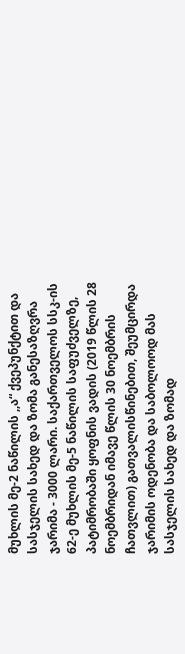მუხლის მე-2 ნაწილის ,,ა“ ქვეპუნქტით და სასჯელის სახედ და ზომა განესაზღვრა ჯარიმა - 3000 ლარი. საქართველოს სსკ-ის 62-ე მუხლის მე-5 ნაწილის საფუძველზე, პატიმრობაში ყოფნის ვადის (2019 წლის 28 ნოემბრიდან იმავე წლის 30 ნოემბრის ჩათვლით) გათვალისწინებით, შეუმცირდა ჯარიმის ოდენობა და საბოლოოდ მას სასჯელის სახედ და ზომად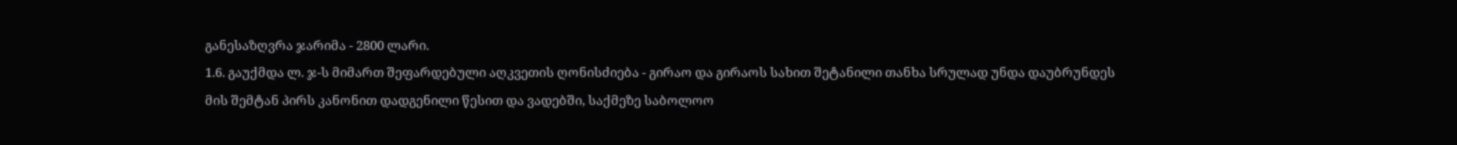განესაზღვრა ჯარიმა - 2800 ლარი.
1.6. გაუქმდა ლ. ჯ-ს მიმართ შეფარდებული აღკვეთის ღონისძიება - გირაო და გირაოს სახით შეტანილი თანხა სრულად უნდა დაუბრუნდეს მის შემტან პირს კანონით დადგენილი წესით და ვადებში, საქმეზე საბოლოო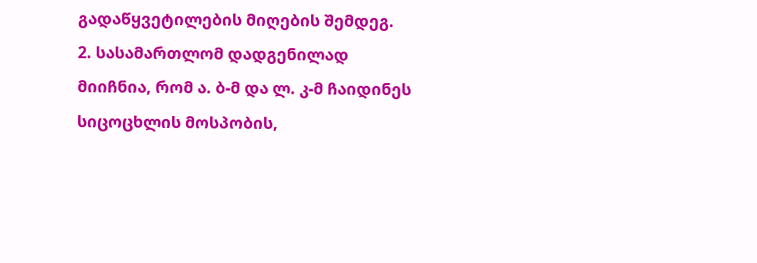გადაწყვეტილების მიღების შემდეგ.
2. სასამართლომ დადგენილად მიიჩნია, რომ ა. ბ-მ და ლ. კ-მ ჩაიდინეს სიცოცხლის მოსპობის,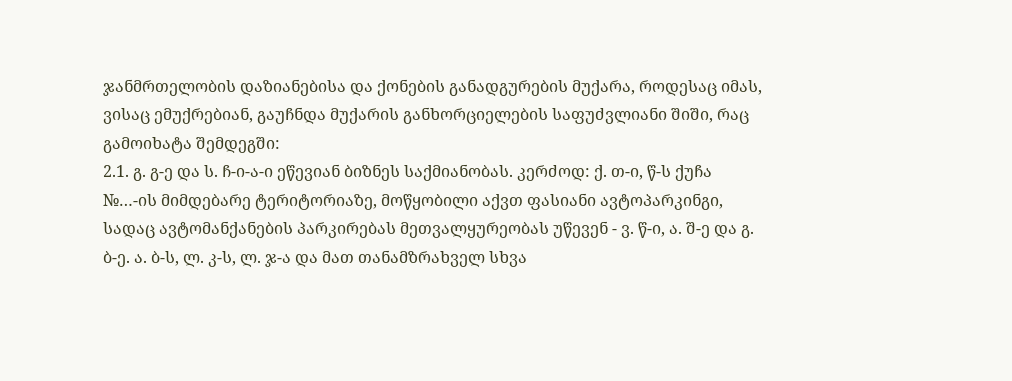ჯანმრთელობის დაზიანებისა და ქონების განადგურების მუქარა, როდესაც იმას, ვისაც ემუქრებიან, გაუჩნდა მუქარის განხორციელების საფუძვლიანი შიში, რაც გამოიხატა შემდეგში:
2.1. გ. გ-ე და ს. ჩ-ი-ა-ი ეწევიან ბიზნეს საქმიანობას. კერძოდ: ქ. თ-ი, წ-ს ქუჩა №…-ის მიმდებარე ტერიტორიაზე, მოწყობილი აქვთ ფასიანი ავტოპარკინგი, სადაც ავტომანქანების პარკირებას მეთვალყურეობას უწევენ - ვ. წ-ი, ა. შ-ე და გ. ბ-ე. ა. ბ-ს, ლ. კ-ს, ლ. ჯ-ა და მათ თანამზრახველ სხვა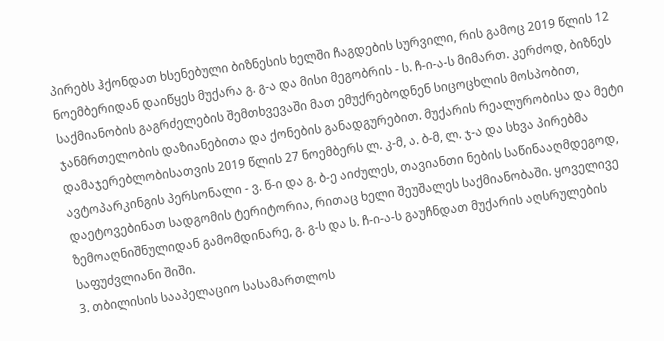პირებს ჰქონდათ ხსენებული ბიზნესის ხელში ჩაგდების სურვილი, რის გამოც 2019 წლის 12 ნოემბერიდან დაიწყეს მუქარა გ. გ-ა და მისი მეგობრის - ს. ჩ-ი-ა-ს მიმართ. კერძოდ, ბიზნეს საქმიანობის გაგრძელების შემთხვევაში მათ ემუქრებოდნენ სიცოცხლის მოსპობით, ჯანმრთელობის დაზიანებითა და ქონების განადგურებით. მუქარის რეალურობისა და მეტი დამაჯერებლობისათვის 2019 წლის 27 ნოემბერს ლ. კ-მ, ა. ბ-მ, ლ. ჯ-ა და სხვა პირებმა ავტოპარკინგის პერსონალი - ვ. წ-ი და გ. ბ-ე აიძულეს, თავიანთი ნების საწინააღმდეგოდ, დაეტოვებინათ სადგომის ტერიტორია, რითაც ხელი შეუშალეს საქმიანობაში. ყოველივე ზემოაღნიშნულიდან გამომდინარე, გ. გ-ს და ს. ჩ-ი-ა-ს გაუჩნდათ მუქარის აღსრულების საფუძვლიანი შიში.
3. თბილისის სააპელაციო სასამართლოს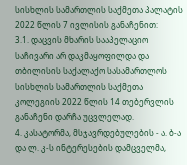სისხლის სამართლის საქმეთა პალატის 2022 წლის 7 ივლისის განაჩენით:
3.1. დაცვის მხარის სააპელაციო საჩივარი არ დაკმაყოფილდა და თბილისის საქალაქო სასამართლოს სისხლის სამართლის საქმეთა კოლეგიის 2022 წლის 14 თებერვლის განაჩენი დარჩა უცვლელად.
4. კასატორმა, მსჯავრდებულების - ა. ბ-ა და ლ. კ-ს ინტერესების დამცველმა,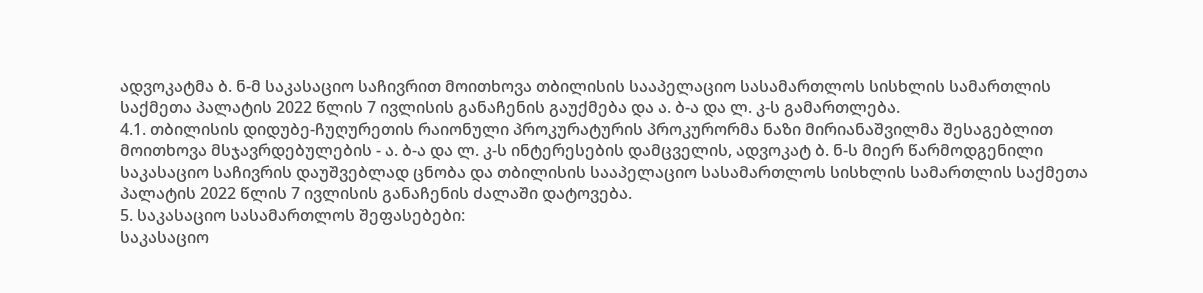ადვოკატმა ბ. ნ-მ საკასაციო საჩივრით მოითხოვა თბილისის სააპელაციო სასამართლოს სისხლის სამართლის საქმეთა პალატის 2022 წლის 7 ივლისის განაჩენის გაუქმება და ა. ბ-ა და ლ. კ-ს გამართლება.
4.1. თბილისის დიდუბე-ჩუღურეთის რაიონული პროკურატურის პროკურორმა ნაზი მირიანაშვილმა შესაგებლით მოითხოვა მსჯავრდებულების - ა. ბ-ა და ლ. კ-ს ინტერესების დამცველის, ადვოკატ ბ. ნ-ს მიერ წარმოდგენილი საკასაციო საჩივრის დაუშვებლად ცნობა და თბილისის სააპელაციო სასამართლოს სისხლის სამართლის საქმეთა პალატის 2022 წლის 7 ივლისის განაჩენის ძალაში დატოვება.
5. საკასაციო სასამართლოს შეფასებები:
საკასაციო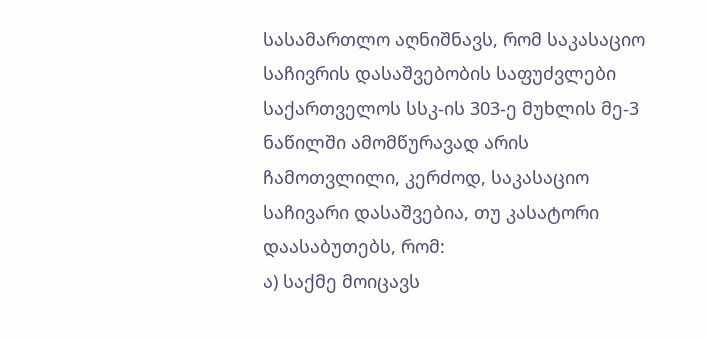სასამართლო აღნიშნავს, რომ საკასაციო საჩივრის დასაშვებობის საფუძვლები საქართველოს სსკ-ის 303-ე მუხლის მე-3 ნაწილში ამომწურავად არის ჩამოთვლილი, კერძოდ, საკასაციო საჩივარი დასაშვებია, თუ კასატორი დაასაბუთებს, რომ:
ა) საქმე მოიცავს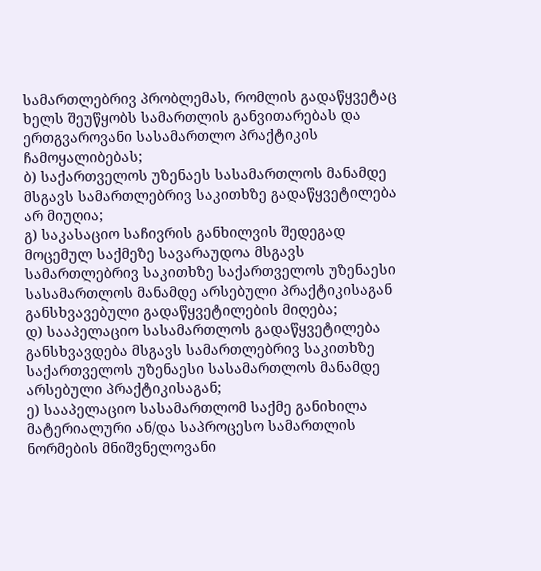სამართლებრივ პრობლემას, რომლის გადაწყვეტაც ხელს შეუწყობს სამართლის განვითარებას და ერთგვაროვანი სასამართლო პრაქტიკის ჩამოყალიბებას;
ბ) საქართველოს უზენაეს სასამართლოს მანამდე მსგავს სამართლებრივ საკითხზე გადაწყვეტილება არ მიუღია;
გ) საკასაციო საჩივრის განხილვის შედეგად მოცემულ საქმეზე სავარაუდოა მსგავს სამართლებრივ საკითხზე საქართველოს უზენაესი სასამართლოს მანამდე არსებული პრაქტიკისაგან განსხვავებული გადაწყვეტილების მიღება;
დ) სააპელაციო სასამართლოს გადაწყვეტილება განსხვავდება მსგავს სამართლებრივ საკითხზე საქართველოს უზენაესი სასამართლოს მანამდე არსებული პრაქტიკისაგან;
ე) სააპელაციო სასამართლომ საქმე განიხილა მატერიალური ან/და საპროცესო სამართლის ნორმების მნიშვნელოვანი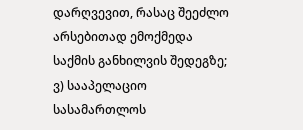დარღვევით, რასაც შეეძლო არსებითად ემოქმედა საქმის განხილვის შედეგზე;
ვ) სააპელაციო სასამართლოს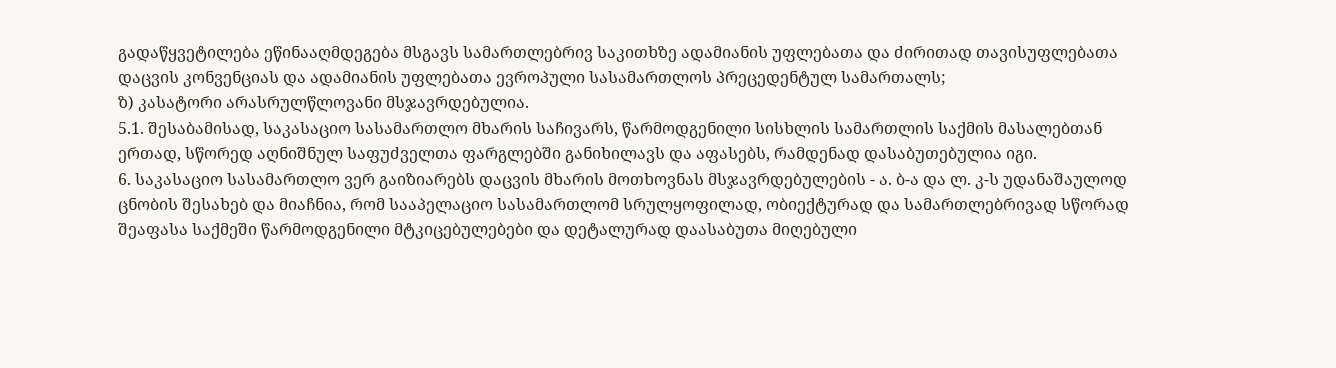გადაწყვეტილება ეწინააღმდეგება მსგავს სამართლებრივ საკითხზე ადამიანის უფლებათა და ძირითად თავისუფლებათა დაცვის კონვენციას და ადამიანის უფლებათა ევროპული სასამართლოს პრეცედენტულ სამართალს;
ზ) კასატორი არასრულწლოვანი მსჯავრდებულია.
5.1. შესაბამისად, საკასაციო სასამართლო მხარის საჩივარს, წარმოდგენილი სისხლის სამართლის საქმის მასალებთან ერთად, სწორედ აღნიშნულ საფუძველთა ფარგლებში განიხილავს და აფასებს, რამდენად დასაბუთებულია იგი.
6. საკასაციო სასამართლო ვერ გაიზიარებს დაცვის მხარის მოთხოვნას მსჯავრდებულების - ა. ბ-ა და ლ. კ-ს უდანაშაულოდ ცნობის შესახებ და მიაჩნია, რომ სააპელაციო სასამართლომ სრულყოფილად, ობიექტურად და სამართლებრივად სწორად შეაფასა საქმეში წარმოდგენილი მტკიცებულებები და დეტალურად დაასაბუთა მიღებული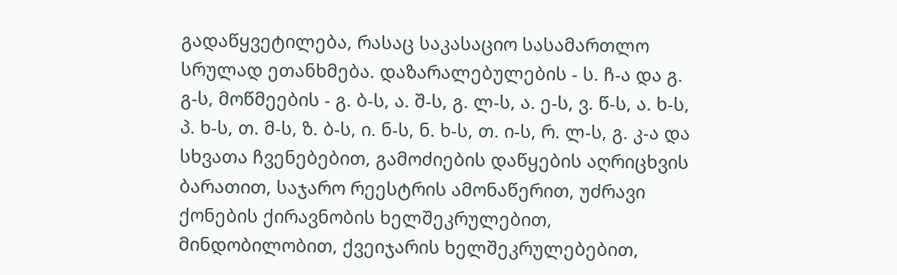გადაწყვეტილება, რასაც საკასაციო სასამართლო სრულად ეთანხმება. დაზარალებულების - ს. ჩ-ა და გ. გ-ს, მოწმეების - გ. ბ-ს, ა. შ-ს, გ. ლ-ს, ა. ე-ს, ვ. წ-ს, ა. ხ-ს, პ. ხ-ს, თ. მ-ს, ზ. ბ-ს, ი. ნ-ს, ნ. ხ-ს, თ. ი-ს, რ. ლ-ს, გ. კ-ა და სხვათა ჩვენებებით, გამოძიების დაწყების აღრიცხვის ბარათით, საჯარო რეესტრის ამონაწერით, უძრავი ქონების ქირავნობის ხელშეკრულებით, მინდობილობით, ქვეიჯარის ხელშეკრულებებით,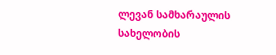ლევან სამხარაულის სახელობის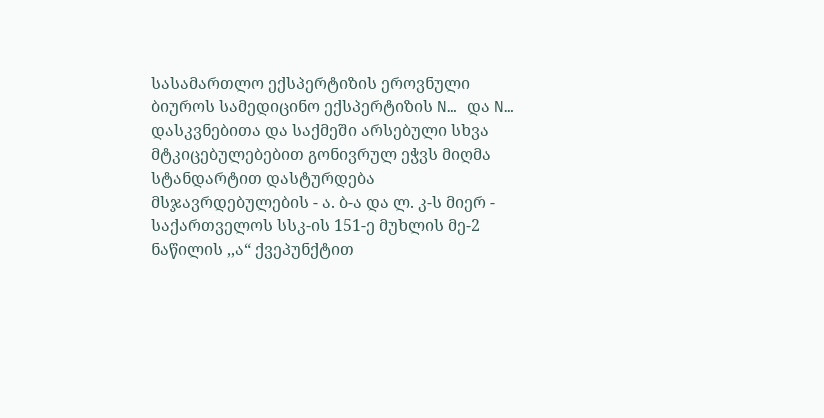სასამართლო ექსპერტიზის ეროვნული ბიუროს სამედიცინო ექსპერტიზის N… და N… დასკვნებითა და საქმეში არსებული სხვა მტკიცებულებებით გონივრულ ეჭვს მიღმა სტანდარტით დასტურდება მსჯავრდებულების - ა. ბ-ა და ლ. კ-ს მიერ - საქართველოს სსკ-ის 151-ე მუხლის მე-2 ნაწილის ,,ა“ ქვეპუნქტით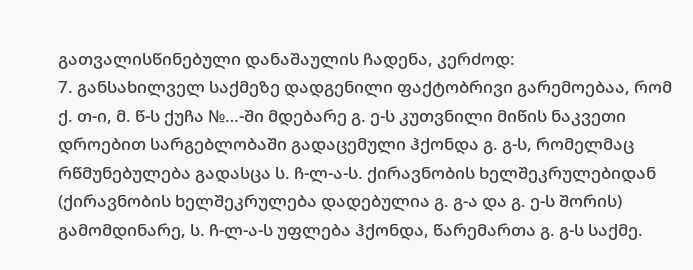გათვალისწინებული დანაშაულის ჩადენა, კერძოდ:
7. განსახილველ საქმეზე დადგენილი ფაქტობრივი გარემოებაა, რომ ქ. თ-ი, მ. წ-ს ქუჩა №…-ში მდებარე გ. ე-ს კუთვნილი მიწის ნაკვეთი დროებით სარგებლობაში გადაცემული ჰქონდა გ. გ-ს, რომელმაც რწმუნებულება გადასცა ს. ჩ-ლ-ა-ს. ქირავნობის ხელშეკრულებიდან (ქირავნობის ხელშეკრულება დადებულია გ. გ-ა და გ. ე-ს შორის) გამომდინარე, ს. ჩ-ლ-ა-ს უფლება ჰქონდა, წარემართა გ. გ-ს საქმე.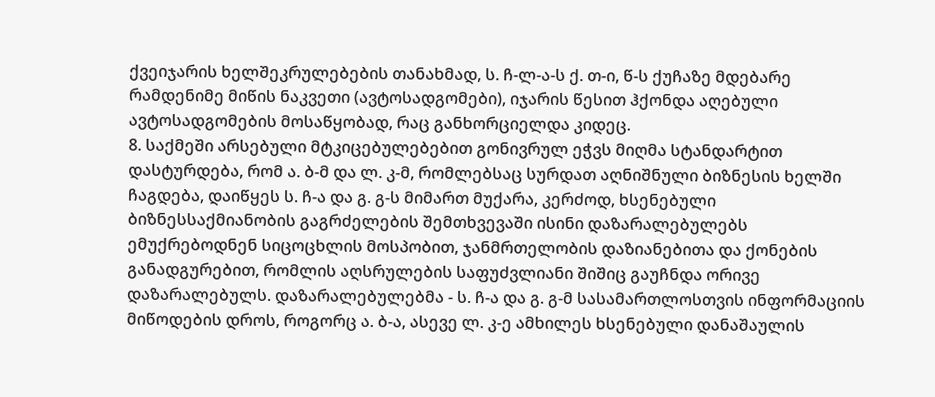ქვეიჯარის ხელშეკრულებების თანახმად, ს. ჩ-ლ-ა-ს ქ. თ-ი, წ-ს ქუჩაზე მდებარე რამდენიმე მიწის ნაკვეთი (ავტოსადგომები), იჯარის წესით ჰქონდა აღებული ავტოსადგომების მოსაწყობად, რაც განხორციელდა კიდეც.
8. საქმეში არსებული მტკიცებულებებით გონივრულ ეჭვს მიღმა სტანდარტით დასტურდება, რომ ა. ბ-მ და ლ. კ-მ, რომლებსაც სურდათ აღნიშნული ბიზნესის ხელში ჩაგდება, დაიწყეს ს. ჩ-ა და გ. გ-ს მიმართ მუქარა, კერძოდ, ხსენებული ბიზნესსაქმიანობის გაგრძელების შემთხვევაში ისინი დაზარალებულებს ემუქრებოდნენ სიცოცხლის მოსპობით, ჯანმრთელობის დაზიანებითა და ქონების განადგურებით, რომლის აღსრულების საფუძვლიანი შიშიც გაუჩნდა ორივე დაზარალებულს. დაზარალებულებმა - ს. ჩ-ა და გ. გ-მ სასამართლოსთვის ინფორმაციის მიწოდების დროს, როგორც ა. ბ-ა, ასევე ლ. კ-ე ამხილეს ხსენებული დანაშაულის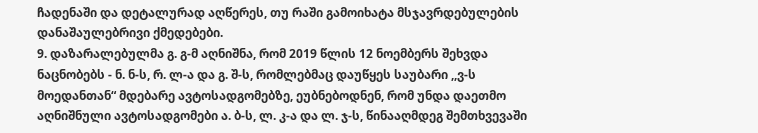ჩადენაში და დეტალურად აღწერეს, თუ რაში გამოიხატა მსჯავრდებულების დანაშაულებრივი ქმედებები.
9. დაზარალებულმა გ. გ-მ აღნიშნა, რომ 2019 წლის 12 ნოემბერს შეხვდა ნაცნობებს - ნ. ნ-ს, რ. ლ-ა და გ. შ-ს, რომლებმაც დაუწყეს საუბარი ,,ვ-ს მოედანთან“ მდებარე ავტოსადგომებზე, ეუბნებოდნენ, რომ უნდა დაეთმო აღნიშნული ავტოსადგომები ა. ბ-ს, ლ. კ-ა და ლ. ჯ-ს, წინააღმდეგ შემთხვევაში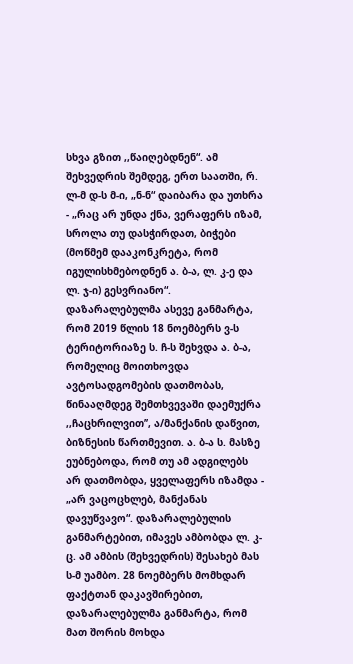სხვა გზით ,,წაიღებდნენ“. ამ შეხვედრის შემდეგ, ერთ საათში, რ. ლ-მ დ-ს მ-ი, „ნ-ნ“ დაიბარა და უთხრა - „რაც არ უნდა ქნა, ვერაფერს იზამ, სროლა თუ დასჭირდათ, ბიჭები (მოწმემ დააკონკრეტა, რომ იგულისხმებოდნენ ა. ბ-ა, ლ. კ-ე და ლ. ჯ-ი) გესვრიანო“. დაზარალებულმა ასევე განმარტა, რომ 2019 წლის 18 ნოემბერს ვ-ს ტერიტორიაზე ს. ჩ-ს შეხვდა ა. ბ-ა, რომელიც მოითხოვდა ავტოსადგომების დათმობას, წინააღმდეგ შემთხვევაში დაემუქრა ,,ჩაცხრილვით’’, ა/მანქანის დაწვით, ბიზნესის წართმევით. ა. ბ-ა ს. მასზე ეუბნებოდა, რომ თუ ამ ადგილებს არ დათმობდა, ყველაფერს იზამდა - „არ ვაცოცხლებ, მანქანას დავუწვავო“. დაზარალებულის განმარტებით, იმავეს ამბობდა ლ. კ-ც. ამ ამბის (შეხვედრის) შესახებ მას ს-მ უამბო. 28 ნოემბერს მომხდარ ფაქტთან დაკავშირებით, დაზარალებულმა განმარტა, რომ მათ შორის მოხდა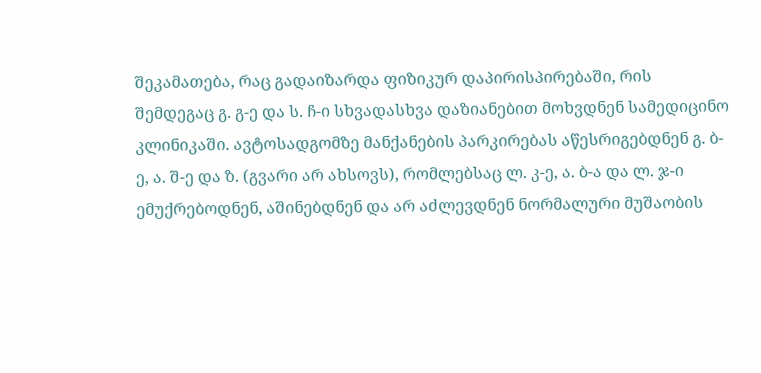შეკამათება, რაც გადაიზარდა ფიზიკურ დაპირისპირებაში, რის შემდეგაც გ. გ-ე და ს. ჩ-ი სხვადასხვა დაზიანებით მოხვდნენ სამედიცინო კლინიკაში. ავტოსადგომზე მანქანების პარკირებას აწესრიგებდნენ გ. ბ-ე, ა. შ-ე და ზ. (გვარი არ ახსოვს), რომლებსაც ლ. კ-ე, ა. ბ-ა და ლ. ჯ-ი ემუქრებოდნენ, აშინებდნენ და არ აძლევდნენ ნორმალური მუშაობის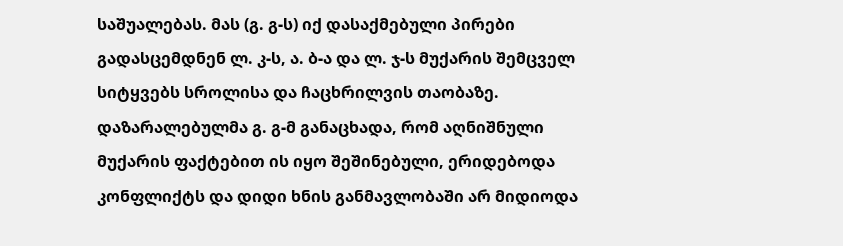საშუალებას. მას (გ. გ-ს) იქ დასაქმებული პირები გადასცემდნენ ლ. კ-ს, ა. ბ-ა და ლ. ჯ-ს მუქარის შემცველ სიტყვებს სროლისა და ჩაცხრილვის თაობაზე. დაზარალებულმა გ. გ-მ განაცხადა, რომ აღნიშნული მუქარის ფაქტებით ის იყო შეშინებული, ერიდებოდა კონფლიქტს და დიდი ხნის განმავლობაში არ მიდიოდა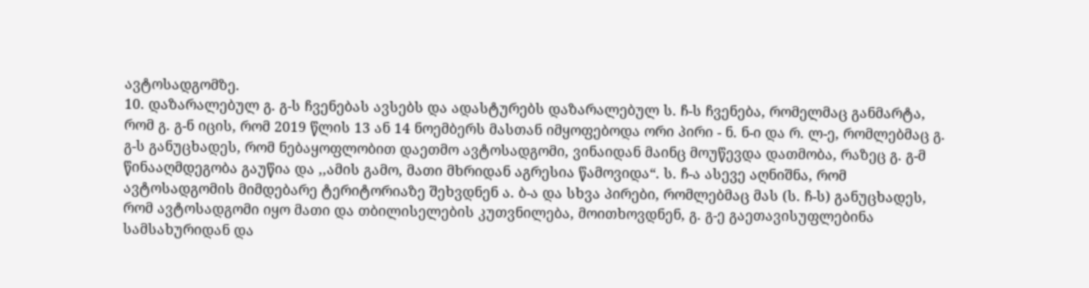ავტოსადგომზე.
10. დაზარალებულ გ. გ-ს ჩვენებას ავსებს და ადასტურებს დაზარალებულ ს. ჩ-ს ჩვენება, რომელმაც განმარტა, რომ გ. გ-ნ იცის, რომ 2019 წლის 13 ან 14 ნოემბერს მასთან იმყოფებოდა ორი პირი - ნ. ნ-ი და რ. ლ-ე, რომლებმაც გ. გ-ს განუცხადეს, რომ ნებაყოფლობით დაეთმო ავტოსადგომი, ვინაიდან მაინც მოუწევდა დათმობა, რაზეც გ. გ-მ წინააღმდეგობა გაუწია და ,,ამის გამო, მათი მხრიდან აგრესია წამოვიდა“. ს. ჩ-ა ასევე აღნიშნა, რომ ავტოსადგომის მიმდებარე ტერიტორიაზე შეხვდნენ ა. ბ-ა და სხვა პირები, რომლებმაც მას (ს. ჩ-ს) განუცხადეს, რომ ავტოსადგომი იყო მათი და თბილისელების კუთვნილება, მოითხოვდნენ, გ. გ-ე გაეთავისუფლებინა სამსახურიდან და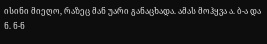ისინი მიეღო, რაზეც მან უარი განაცხადა. ამას მოჰყვა ა. ბ-ა და ნ. ნ-ნ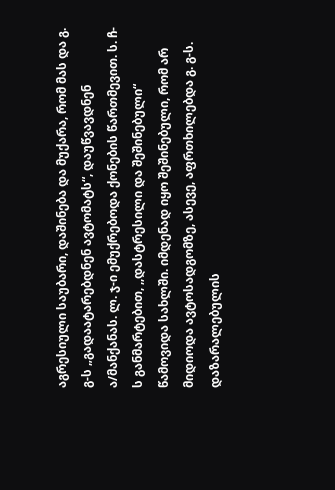აგრესიული საუბარი, დაშინება და მუქარა, რომ მას და გ. გ-ს „გადაატარებდნენ ავტომატს“, დაუწვავდნენ ა/მანქანას. ლ. ჯ-ი ემუქრებოდა ქონების წართმევით. ს. ჩ-ს განმარტებით, ,,დასტრესილი და შეშინებული“ წამოვიდა სახლში. იმდენად იყო შეშინებული, რომ არ მიდიოდა ავტოსადგომზე, ასევე, აფრთხილებდა გ. გ-ს. დაზარალებულის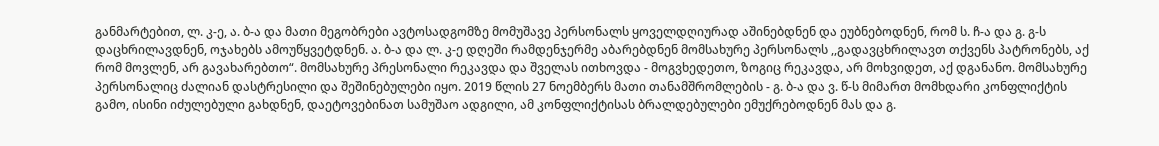განმარტებით, ლ. კ-ე, ა. ბ-ა და მათი მეგობრები ავტოსადგომზე მომუშავე პერსონალს ყოველდღიურად აშინებდნენ და ეუბნებოდნენ, რომ ს. ჩ-ა და გ. გ-ს დაცხრილავდნენ, ოჯახებს ამოუწყვეტდნენ. ა. ბ-ა და ლ. კ-ე დღეში რამდენჯერმე აბარებდნენ მომსახურე პერსონალს ,,გადავცხრილავთ თქვენს პატრონებს, აქ რომ მოვლენ, არ გავახარებთო“. მომსახურე პრესონალი რეკავდა და შველას ითხოვდა - მოგვხედეთო, ზოგიც რეკავდა, არ მოხვიდეთ, აქ დგანანო. მომსახურე პერსონალიც ძალიან დასტრესილი და შეშინებულები იყო. 2019 წლის 27 ნოემბერს მათი თანამშრომლების - გ. ბ-ა და ვ. წ-ს მიმართ მომხდარი კონფლიქტის გამო, ისინი იძულებული გახდნენ, დაეტოვებინათ სამუშაო ადგილი, ამ კონფლიქტისას ბრალდებულები ემუქრებოდნენ მას და გ.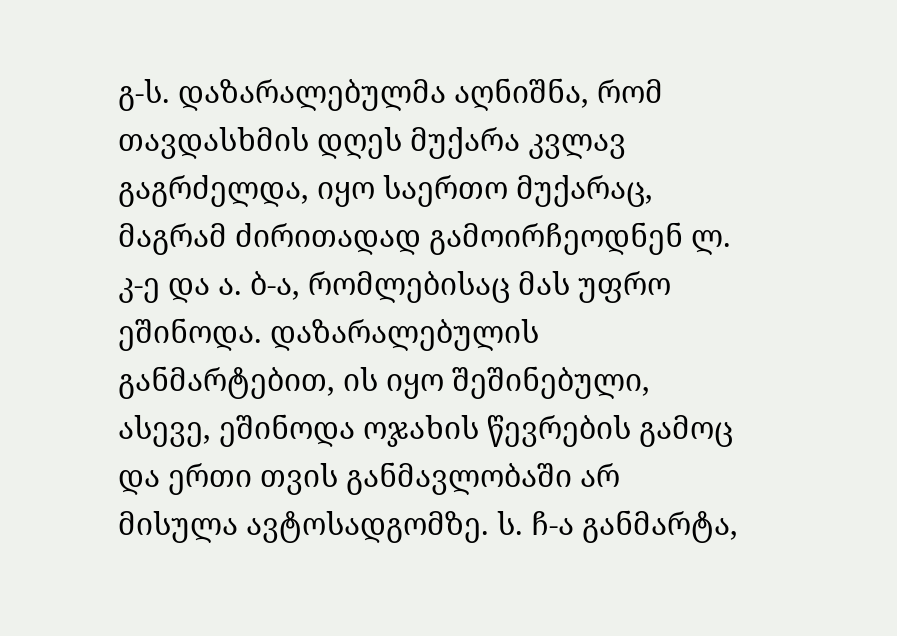გ-ს. დაზარალებულმა აღნიშნა, რომ თავდასხმის დღეს მუქარა კვლავ გაგრძელდა, იყო საერთო მუქარაც, მაგრამ ძირითადად გამოირჩეოდნენ ლ. კ-ე და ა. ბ-ა, რომლებისაც მას უფრო ეშინოდა. დაზარალებულის განმარტებით, ის იყო შეშინებული, ასევე, ეშინოდა ოჯახის წევრების გამოც და ერთი თვის განმავლობაში არ მისულა ავტოსადგომზე. ს. ჩ-ა განმარტა,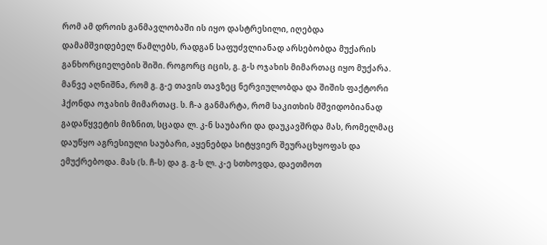რომ ამ დროის განმავლობაში ის იყო დასტრესილი, იღებდა დამამშვიდებელ წამლებს, რადგან საფუძვლიანად არსებობდა მუქარის განხორციელების შიში. როგორც იცის, გ. გ-ს ოჯახის მიმართაც იყო მუქარა. მანვე აღნიშნა, რომ გ. გ-ე თავის თავზეც ნერვიულობდა და შიშის ფაქტორი ჰქონდა ოჯახის მიმართაც. ს. ჩ-ა განმარტა, რომ საკითხის მშვიდობიანად გადაწყვეტის მიზნით, სცადა ლ. კ-ნ საუბარი და დაუკავშრდა მას, რომელმაც დაუწყო აგრესიული საუბარი, აყენებდა სიტყვიერ შეურაცხყოფას და ემუქრებოდა. მას (ს. ჩ-ს) და გ. გ-ს ლ. კ-ე სთხოვდა, დაეთმოთ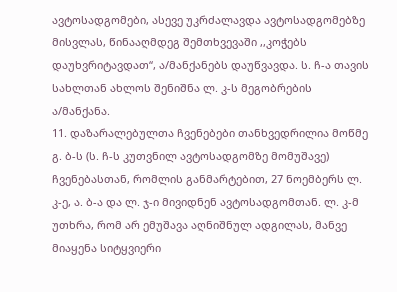ავტოსადგომები, ასევე უკრძალავდა ავტოსადგომებზე მისვლას, წინააღმდეგ შემთხვევაში ,,კოჭებს დაუხვრიტავდათ“, ა/მანქანებს დაუწვავდა. ს. ჩ-ა თავის სახლთან ახლოს შენიშნა ლ. კ-ს მეგობრების ა/მანქანა.
11. დაზარალებულთა ჩვენებები თანხვედრილია მოწმე გ. ბ-ს (ს. ჩ-ს კუთვნილ ავტოსადგომზე მომუშავე) ჩვენებასთან, რომლის განმარტებით, 27 ნოემბერს ლ. კ-ე, ა. ბ-ა და ლ. ჯ-ი მივიდნენ ავტოსადგომთან. ლ. კ-მ უთხრა, რომ არ ემუშავა აღნიშნულ ადგილას, მანვე მიაყენა სიტყვიერი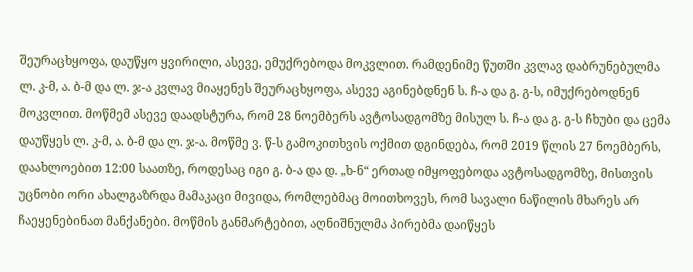შეურაცხყოფა, დაუწყო ყვირილი, ასევე, ემუქრებოდა მოკვლით. რამდენიმე წუთში კვლავ დაბრუნებულმა ლ. კ-მ, ა. ბ-მ და ლ. ჯ-ა კვლავ მიაყენეს შეურაცხყოფა, ასევე აგინებდნენ ს. ჩ-ა და გ. გ-ს, იმუქრებოდნენ მოკვლით. მოწმემ ასევე დაადსტურა, რომ 28 ნოემბერს ავტოსადგომზე მისულ ს. ჩ-ა და გ. გ-ს ჩხუბი და ცემა დაუწყეს ლ. კ-მ, ა. ბ-მ და ლ. ჯ-ა. მოწმე ვ. წ-ს გამოკითხვის ოქმით დგინდება, რომ 2019 წლის 27 ნოემბერს, დაახლოებით 12:00 საათზე, როდესაც იგი გ. ბ-ა და დ. „ხ-ნ“ ერთად იმყოფებოდა ავტოსადგომზე, მისთვის უცნობი ორი ახალგაზრდა მამაკაცი მივიდა, რომლებმაც მოითხოვეს, რომ სავალი ნაწილის მხარეს არ ჩაეყენებინათ მანქანები. მოწმის განმარტებით, აღნიშნულმა პირებმა დაიწყეს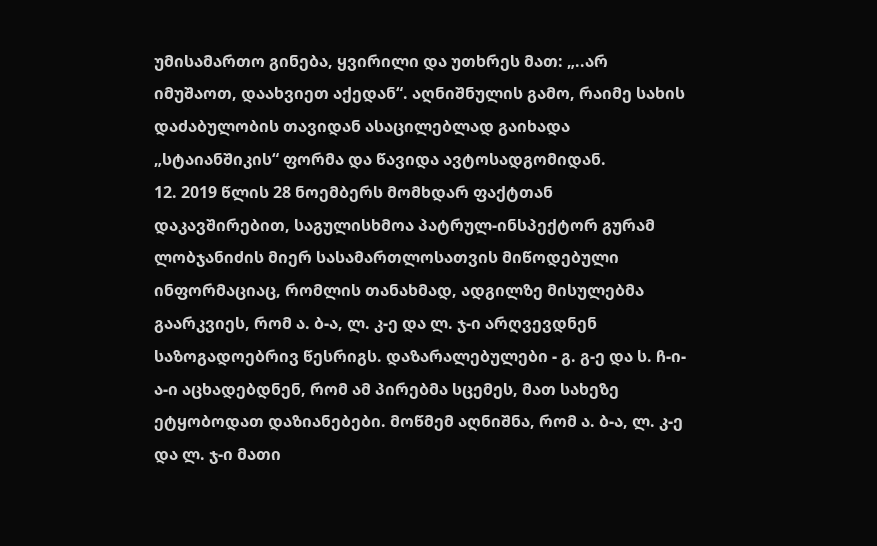უმისამართო გინება, ყვირილი და უთხრეს მათ: „..არ იმუშაოთ, დაახვიეთ აქედან“. აღნიშნულის გამო, რაიმე სახის დაძაბულობის თავიდან ასაცილებლად გაიხადა „სტაიანშიკის“ ფორმა და წავიდა ავტოსადგომიდან.
12. 2019 წლის 28 ნოემბერს მომხდარ ფაქტთან დაკავშირებით, საგულისხმოა პატრულ-ინსპექტორ გურამ ლობჯანიძის მიერ სასამართლოსათვის მიწოდებული ინფორმაციაც, რომლის თანახმად, ადგილზე მისულებმა გაარკვიეს, რომ ა. ბ-ა, ლ. კ-ე და ლ. ჯ-ი არღვევდნენ საზოგადოებრივ წესრიგს. დაზარალებულები - გ. გ-ე და ს. ჩ-ი-ა-ი აცხადებდნენ, რომ ამ პირებმა სცემეს, მათ სახეზე ეტყობოდათ დაზიანებები. მოწმემ აღნიშნა, რომ ა. ბ-ა, ლ. კ-ე და ლ. ჯ-ი მათი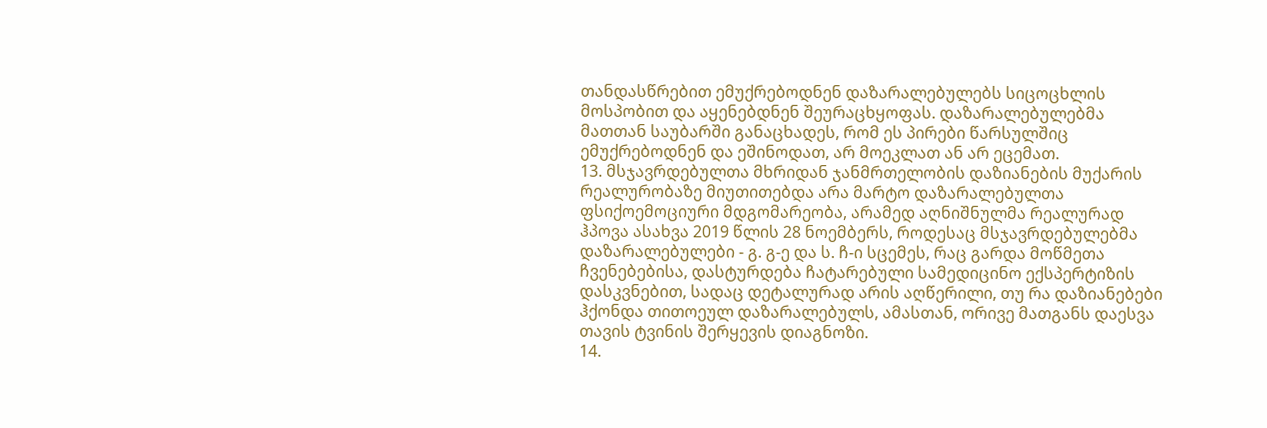თანდასწრებით ემუქრებოდნენ დაზარალებულებს სიცოცხლის მოსპობით და აყენებდნენ შეურაცხყოფას. დაზარალებულებმა მათთან საუბარში განაცხადეს, რომ ეს პირები წარსულშიც ემუქრებოდნენ და ეშინოდათ, არ მოეკლათ ან არ ეცემათ.
13. მსჯავრდებულთა მხრიდან ჯანმრთელობის დაზიანების მუქარის რეალურობაზე მიუთითებდა არა მარტო დაზარალებულთა ფსიქოემოციური მდგომარეობა, არამედ აღნიშნულმა რეალურად ჰპოვა ასახვა 2019 წლის 28 ნოემბერს, როდესაც მსჯავრდებულებმა დაზარალებულები - გ. გ-ე და ს. ჩ-ი სცემეს, რაც გარდა მოწმეთა ჩვენებებისა, დასტურდება ჩატარებული სამედიცინო ექსპერტიზის დასკვნებით, სადაც დეტალურად არის აღწერილი, თუ რა დაზიანებები ჰქონდა თითოეულ დაზარალებულს, ამასთან, ორივე მათგანს დაესვა თავის ტვინის შერყევის დიაგნოზი.
14.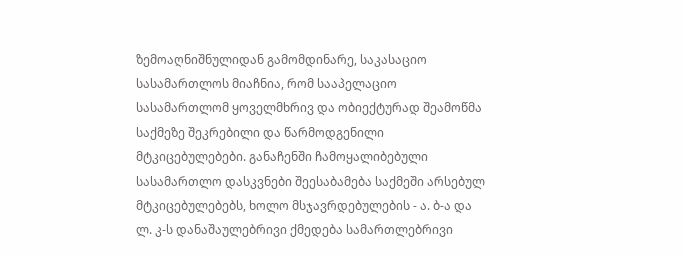ზემოაღნიშნულიდან გამომდინარე, საკასაციო სასამართლოს მიაჩნია, რომ სააპელაციო სასამართლომ ყოველმხრივ და ობიექტურად შეამოწმა საქმეზე შეკრებილი და წარმოდგენილი მტკიცებულებები. განაჩენში ჩამოყალიბებული სასამართლო დასკვნები შეესაბამება საქმეში არსებულ მტკიცებულებებს, ხოლო მსჯავრდებულების - ა. ბ-ა და ლ. კ-ს დანაშაულებრივი ქმედება სამართლებრივი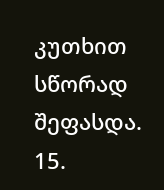კუთხით სწორად შეფასდა.
15.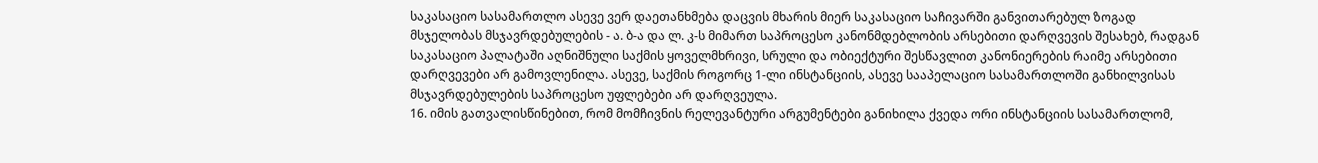საკასაციო სასამართლო ასევე ვერ დაეთანხმება დაცვის მხარის მიერ საკასაციო საჩივარში განვითარებულ ზოგად მსჯელობას მსჯავრდებულების - ა. ბ-ა და ლ. კ-ს მიმართ საპროცესო კანონმდებლობის არსებითი დარღვევის შესახებ, რადგან საკასაციო პალატაში აღნიშნული საქმის ყოველმხრივი, სრული და ობიექტური შესწავლით კანონიერების რაიმე არსებითი დარღვევები არ გამოვლენილა. ასევე, საქმის როგორც 1-ლი ინსტანციის, ასევე სააპელაციო სასამართლოში განხილვისას მსჯავრდებულების საპროცესო უფლებები არ დარღვეულა.
16. იმის გათვალისწინებით, რომ მომჩივნის რელევანტური არგუმენტები განიხილა ქვედა ორი ინსტანციის სასამართლომ,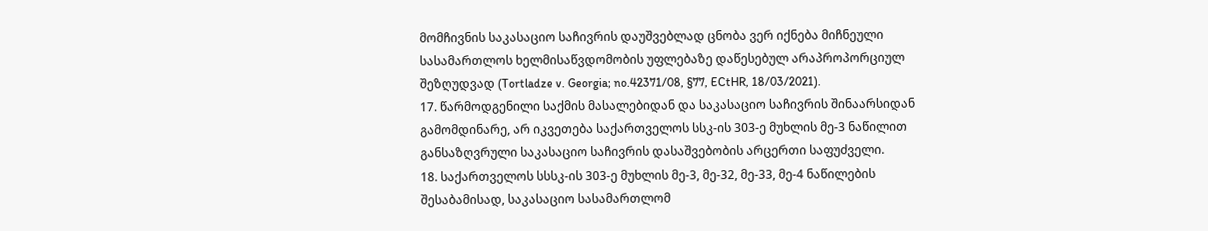მომჩივნის საკასაციო საჩივრის დაუშვებლად ცნობა ვერ იქნება მიჩნეული სასამართლოს ხელმისაწვდომობის უფლებაზე დაწესებულ არაპროპორციულ შეზღუდვად (Tortladze v. Georgia; no.42371/08, §77, ECtHR, 18/03/2021).
17. წარმოდგენილი საქმის მასალებიდან და საკასაციო საჩივრის შინაარსიდან გამომდინარე, არ იკვეთება საქართველოს სსკ-ის 303-ე მუხლის მე-3 ნაწილით განსაზღვრული საკასაციო საჩივრის დასაშვებობის არცერთი საფუძველი.
18. საქართველოს სსსკ-ის 303-ე მუხლის მე-3, მე-32, მე-33, მე-4 ნაწილების შესაბამისად, საკასაციო სასამართლომ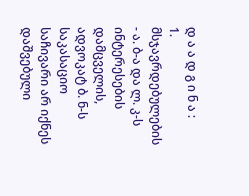დ ა ა დ გ ი ნ ა :
1. მსჯავრდებულების - ა. ბ-ა და ლ. კ-ს ინტერესების დამცველის, ადვოკატ ბ. ნ-ს საკასაციო საჩივარი არ იქნეს დაშვებული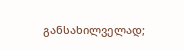განსახილველად;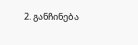2. განჩინება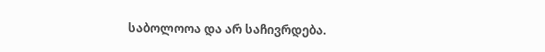საბოლოოა და არ საჩივრდება.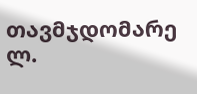თავმჯდომარე ლ.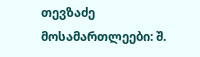თევზაძე
მოსამართლეები: შ.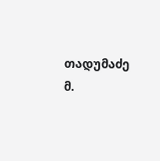თადუმაძე
მ.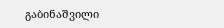გაბინაშვილი